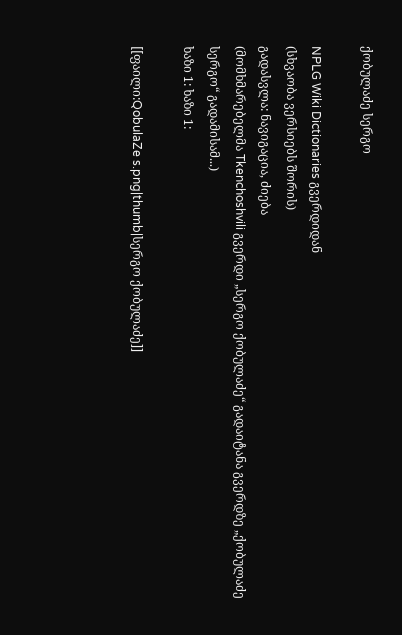ქობულაძე სერგო

NPLG Wiki Dictionaries გვერდიდან
(სხვაობა ვერსიებს შორის)
გადასვლა: ნავიგაცია, ძიება
(მომხმარებელმა Tkenchoshvili გვერდი „სერგო ქობულაძე“ გადაიტანა გვერდზე „ქობულაძე სერგო“ გადამისამ...)
ხაზი 1: ხაზი 1:

[[ფაილი:QobulaZe s.png|thumb|სერგო ქობულაძე]]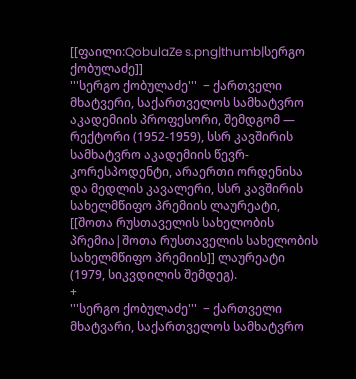[[ფაილი:QobulaZe s.png|thumb|სერგო ქობულაძე]]
'''სერგო ქობულაძე'''  − ქართველი მხატვერი, საქართველოს სამხატვრო აკადემიის პროფესორი, შემდგომ ― რექტორი (1952-1959), სსრ კავშირის სამხატვრო აკადემიის წევრ-კორესპოდენტი, არაერთი ორდენისა და მედლის კავალერი, სსრ კავშირის სახელმწიფო პრემიის ლაურეატი, [[შოთა რუსთაველის სახელობის პრემია|შოთა რუსთაველის სახელობის სახელმწიფო პრემიის]] ლაურეატი (1979, სიკვდილის შემდეგ).
+
'''სერგო ქობულაძე'''  − ქართველი მხატვარი, საქართველოს სამხატვრო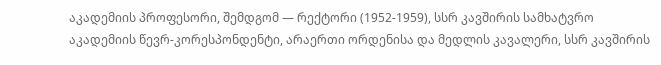აკადემიის პროფესორი, შემდგომ ― რექტორი (1952-1959), სსრ კავშირის სამხატვრო აკადემიის წევრ-კორესპონდენტი, არაერთი ორდენისა და მედლის კავალერი, სსრ კავშირის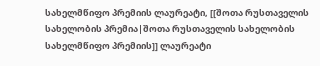სახელმწიფო პრემიის ლაურეატი, [[შოთა რუსთაველის სახელობის პრემია|შოთა რუსთაველის სახელობის სახელმწიფო პრემიის]] ლაურეატი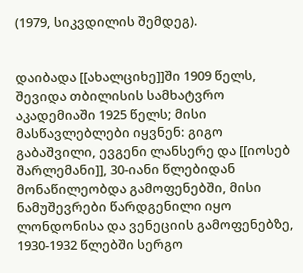(1979, სიკვდილის შემდეგ).


დაიბადა [[ახალციხე]]ში 1909 წელს, შევიდა თბილისის სამხატვრო აკადემიაში 1925 წელს; მისი მასწავლებლები იყვნენ: გიგო გაბაშვილი, ევგენი ლანსერე და [[იოსებ შარლემანი]], 30-იანი წლებიდან მონაწილეობდა გამოფენებში, მისი ნამუშევრები წარდგენილი იყო ლონდონისა და ვენეციის გამოფენებზე, 1930-1932 წლებში სერგო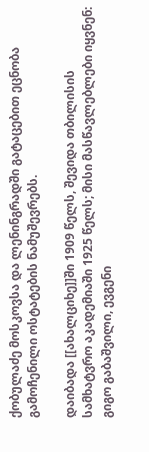ქობულაძე მოსკოვსა და ლენინგრადში გატაცებით ეცნობა გამოჩენილი ოსტატების ნამუშევრებს.

დაიბადა [[ახალციხე]]ში 1909 წელს, შევიდა თბილისის სამხატვრო აკადემიაში 1925 წელს; მისი მასწავლებლები იყვნენ: გიგო გაბაშვილი, ევგენი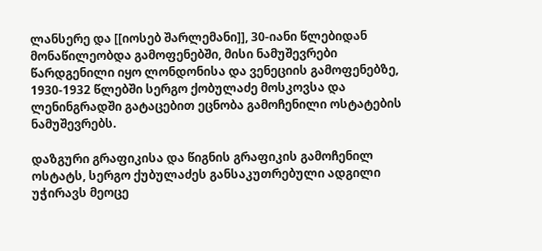ლანსერე და [[იოსებ შარლემანი]], 30-იანი წლებიდან მონაწილეობდა გამოფენებში, მისი ნამუშევრები წარდგენილი იყო ლონდონისა და ვენეციის გამოფენებზე, 1930-1932 წლებში სერგო ქობულაძე მოსკოვსა და ლენინგრადში გატაცებით ეცნობა გამოჩენილი ოსტატების ნამუშევრებს.

დაზგური გრაფიკისა და წიგნის გრაფიკის გამოჩენილ ოსტატს, სერგო ქუბულაძეს განსაკუთრებული ადგილი უჭირავს მეოცე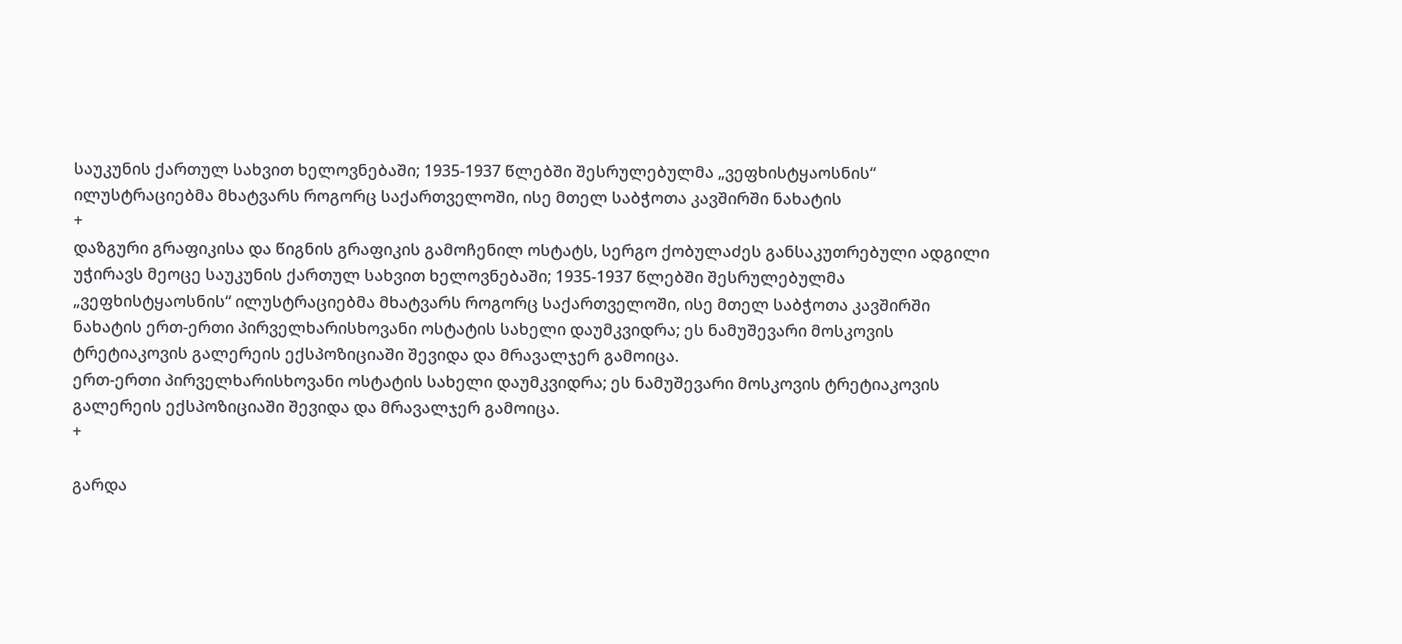საუკუნის ქართულ სახვით ხელოვნებაში; 1935-1937 წლებში შესრულებულმა „ვეფხისტყაოსნის“ ილუსტრაციებმა მხატვარს როგორც საქართველოში, ისე მთელ საბჭოთა კავშირში ნახატის
+
დაზგური გრაფიკისა და წიგნის გრაფიკის გამოჩენილ ოსტატს, სერგო ქობულაძეს განსაკუთრებული ადგილი უჭირავს მეოცე საუკუნის ქართულ სახვით ხელოვნებაში; 1935-1937 წლებში შესრულებულმა „ვეფხისტყაოსნის“ ილუსტრაციებმა მხატვარს როგორც საქართველოში, ისე მთელ საბჭოთა კავშირში ნახატის ერთ-ერთი პირველხარისხოვანი ოსტატის სახელი დაუმკვიდრა; ეს ნამუშევარი მოსკოვის ტრეტიაკოვის გალერეის ექსპოზიციაში შევიდა და მრავალჯერ გამოიცა.
ერთ-ერთი პირველხარისხოვანი ოსტატის სახელი დაუმკვიდრა; ეს ნამუშევარი მოსკოვის ტრეტიაკოვის გალერეის ექსპოზიციაში შევიდა და მრავალჯერ გამოიცა.
+

გარდა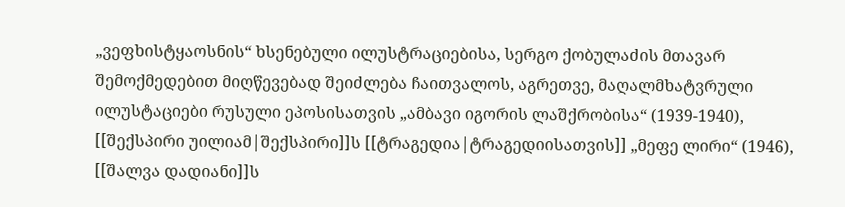„ვეფხისტყაოსნის“ ხსენებული ილუსტრაციებისა, სერგო ქობულაძის მთავარ შემოქმედებით მიღწევებად შეიძლება ჩაითვალოს, აგრეთვე, მაღალმხატვრული ილუსტაციები რუსული ეპოსისათვის „ამბავი იგორის ლაშქრობისა“ (1939-1940), [[შექსპირი უილიამ|შექსპირი]]ს [[ტრაგედია|ტრაგედიისათვის]] „მეფე ლირი“ (1946), [[შალვა დადიანი]]ს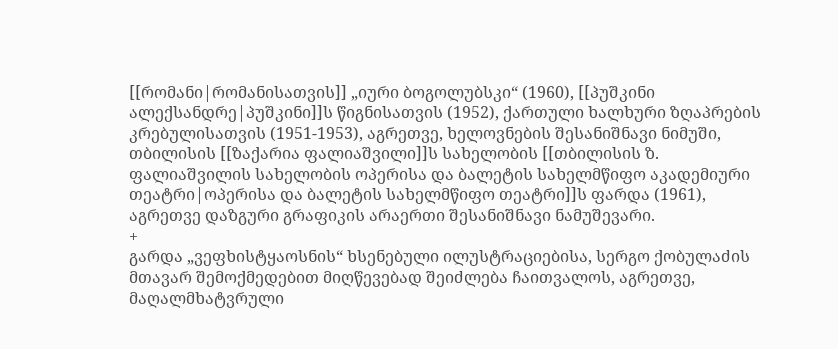[[რომანი|რომანისათვის]] „იური ბოგოლუბსკი“ (1960), [[პუშკინი ალექსანდრე|პუშკინი]]ს წიგნისათვის (1952), ქართული ხალხური ზღაპრების კრებულისათვის (1951-1953), აგრეთვე, ხელოვნების შესანიშნავი ნიმუში, თბილისის [[ზაქარია ფალიაშვილი]]ს სახელობის [[თბილისის ზ. ფალიაშვილის სახელობის ოპერისა და ბალეტის სახელმწიფო აკადემიური თეატრი|ოპერისა და ბალეტის სახელმწიფო თეატრი]]ს ფარდა (1961), აგრეთვე დაზგური გრაფიკის არაერთი შესანიშნავი ნამუშევარი.
+
გარდა „ვეფხისტყაოსნის“ ხსენებული ილუსტრაციებისა, სერგო ქობულაძის მთავარ შემოქმედებით მიღწევებად შეიძლება ჩაითვალოს, აგრეთვე, მაღალმხატვრული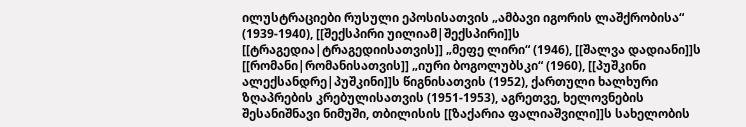ილუსტრაციები რუსული ეპოსისათვის „ამბავი იგორის ლაშქრობისა“ (1939-1940), [[შექსპირი უილიამ|შექსპირი]]ს [[ტრაგედია|ტრაგედიისათვის]] „მეფე ლირი“ (1946), [[შალვა დადიანი]]ს [[რომანი|რომანისათვის]] „იური ბოგოლუბსკი“ (1960), [[პუშკინი ალექსანდრე|პუშკინი]]ს წიგნისათვის (1952), ქართული ხალხური ზღაპრების კრებულისათვის (1951-1953), აგრეთვე, ხელოვნების შესანიშნავი ნიმუში, თბილისის [[ზაქარია ფალიაშვილი]]ს სახელობის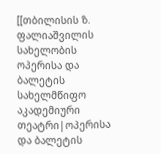[[თბილისის ზ. ფალიაშვილის სახელობის ოპერისა და ბალეტის სახელმწიფო აკადემიური თეატრი|ოპერისა და ბალეტის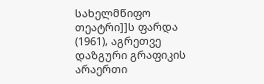სახელმწიფო თეატრი]]ს ფარდა (1961), აგრეთვე დაზგური გრაფიკის არაერთი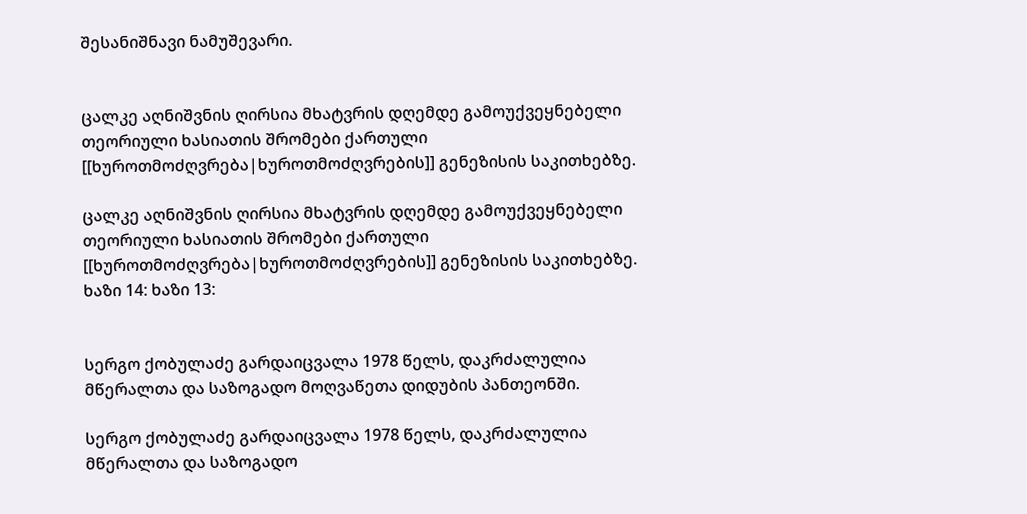შესანიშნავი ნამუშევარი.


ცალკე აღნიშვნის ღირსია მხატვრის დღემდე გამოუქვეყნებელი თეორიული ხასიათის შრომები ქართული [[ხუროთმოძღვრება|ხუროთმოძღვრების]] გენეზისის საკითხებზე.

ცალკე აღნიშვნის ღირსია მხატვრის დღემდე გამოუქვეყნებელი თეორიული ხასიათის შრომები ქართული [[ხუროთმოძღვრება|ხუროთმოძღვრების]] გენეზისის საკითხებზე.
ხაზი 14: ხაზი 13:


სერგო ქობულაძე გარდაიცვალა 1978 წელს, დაკრძალულია მწერალთა და საზოგადო მოღვაწეთა დიდუბის პანთეონში.

სერგო ქობულაძე გარდაიცვალა 1978 წელს, დაკრძალულია მწერალთა და საზოგადო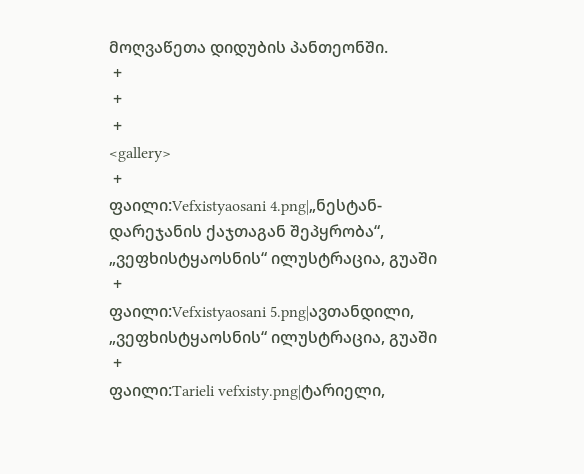მოღვაწეთა დიდუბის პანთეონში.
 +
 +
 +
<gallery>
 +
ფაილი:Vefxistyaosani 4.png|„ნესტან-დარეჯანის ქაჯთაგან შეპყრობა“, „ვეფხისტყაოსნის“ ილუსტრაცია, გუაში
 +
ფაილი:Vefxistyaosani 5.png|ავთანდილი, „ვეფხისტყაოსნის“ ილუსტრაცია, გუაში
 +
ფაილი:Tarieli vefxisty.png|ტარიელი,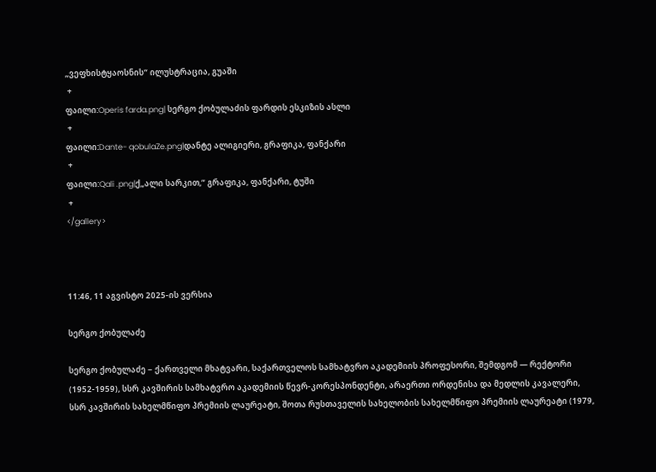„ვეფხისტყაოსნის“ ილუსტრაცია, გუაში
 +
ფაილი:Operis farda.png| სერგო ქობულაძის ფარდის ესკიზის ასლი
 +
ფაილი:Dante- qobulaZe.png|დანტე ალიგიერი, გრაფიკა, ფანქარი
 +
ფაილი:Qali .png|ქ„ალი სარკით,“ გრაფიკა, ფანქარი, ტუში
 +
</gallery>



11:46, 11 აგვისტო 2025-ის ვერსია

სერგო ქობულაძე

სერგო ქობულაძე − ქართველი მხატვარი, საქართველოს სამხატვრო აკადემიის პროფესორი, შემდგომ ― რექტორი (1952-1959), სსრ კავშირის სამხატვრო აკადემიის წევრ-კორესპონდენტი, არაერთი ორდენისა და მედლის კავალერი, სსრ კავშირის სახელმწიფო პრემიის ლაურეატი, შოთა რუსთაველის სახელობის სახელმწიფო პრემიის ლაურეატი (1979,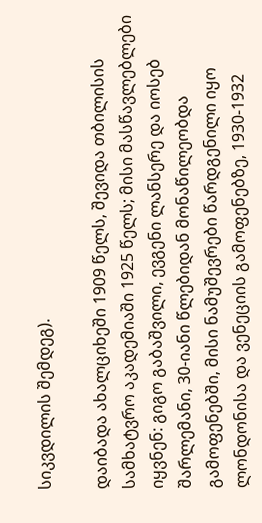სიკვდილის შემდეგ).

დაიბადა ახალციხეში 1909 წელს, შევიდა თბილისის სამხატვრო აკადემიაში 1925 წელს; მისი მასწავლებლები იყვნენ: გიგო გაბაშვილი, ევგენი ლანსერე და იოსებ შარლემანი, 30-იანი წლებიდან მონაწილეობდა გამოფენებში, მისი ნამუშევრები წარდგენილი იყო ლონდონისა და ვენეციის გამოფენებზე, 1930-1932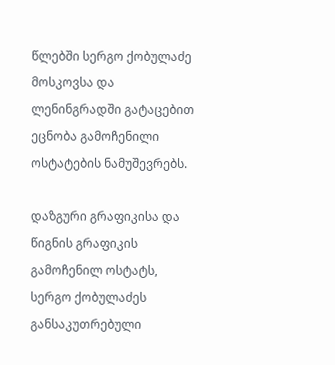წლებში სერგო ქობულაძე მოსკოვსა და ლენინგრადში გატაცებით ეცნობა გამოჩენილი ოსტატების ნამუშევრებს.

დაზგური გრაფიკისა და წიგნის გრაფიკის გამოჩენილ ოსტატს, სერგო ქობულაძეს განსაკუთრებული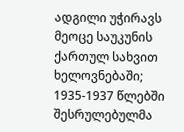ადგილი უჭირავს მეოცე საუკუნის ქართულ სახვით ხელოვნებაში; 1935-1937 წლებში შესრულებულმა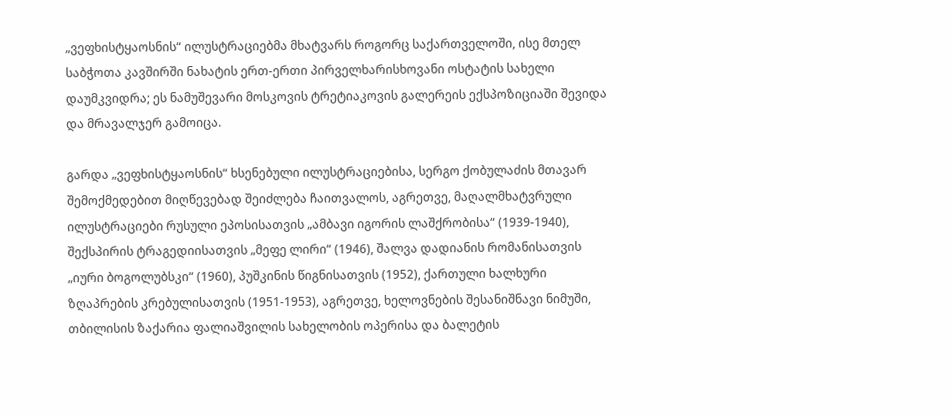„ვეფხისტყაოსნის“ ილუსტრაციებმა მხატვარს როგორც საქართველოში, ისე მთელ საბჭოთა კავშირში ნახატის ერთ-ერთი პირველხარისხოვანი ოსტატის სახელი დაუმკვიდრა; ეს ნამუშევარი მოსკოვის ტრეტიაკოვის გალერეის ექსპოზიციაში შევიდა და მრავალჯერ გამოიცა.

გარდა „ვეფხისტყაოსნის“ ხსენებული ილუსტრაციებისა, სერგო ქობულაძის მთავარ შემოქმედებით მიღწევებად შეიძლება ჩაითვალოს, აგრეთვე, მაღალმხატვრული ილუსტრაციები რუსული ეპოსისათვის „ამბავი იგორის ლაშქრობისა“ (1939-1940), შექსპირის ტრაგედიისათვის „მეფე ლირი“ (1946), შალვა დადიანის რომანისათვის „იური ბოგოლუბსკი“ (1960), პუშკინის წიგნისათვის (1952), ქართული ხალხური ზღაპრების კრებულისათვის (1951-1953), აგრეთვე, ხელოვნების შესანიშნავი ნიმუში, თბილისის ზაქარია ფალიაშვილის სახელობის ოპერისა და ბალეტის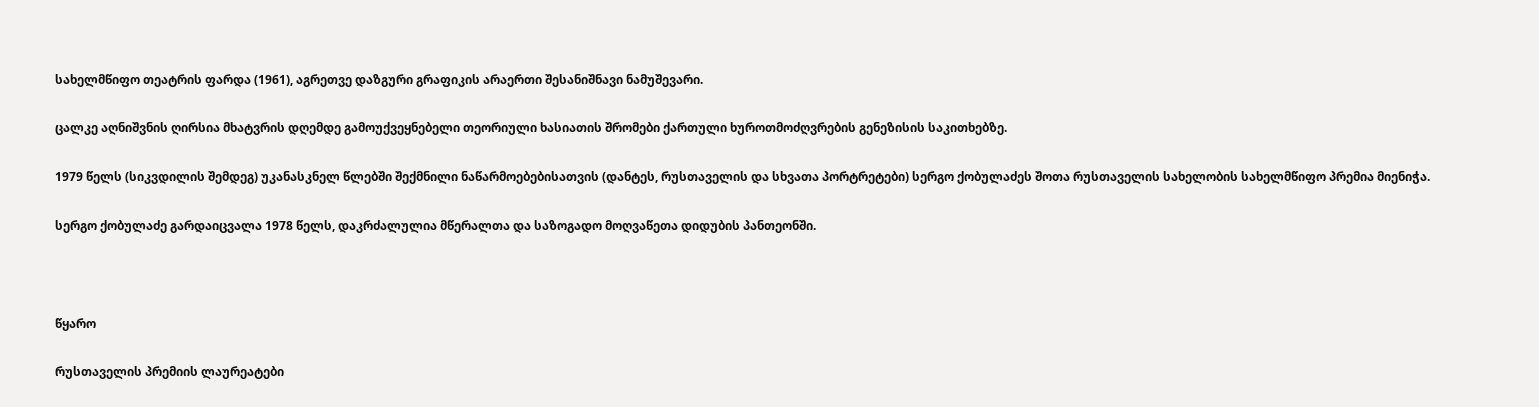სახელმწიფო თეატრის ფარდა (1961), აგრეთვე დაზგური გრაფიკის არაერთი შესანიშნავი ნამუშევარი.

ცალკე აღნიშვნის ღირსია მხატვრის დღემდე გამოუქვეყნებელი თეორიული ხასიათის შრომები ქართული ხუროთმოძღვრების გენეზისის საკითხებზე.

1979 წელს (სიკვდილის შემდეგ) უკანასკნელ წლებში შექმნილი ნაწარმოებებისათვის (დანტეს, რუსთაველის და სხვათა პორტრეტები) სერგო ქობულაძეს შოთა რუსთაველის სახელობის სახელმწიფო პრემია მიენიჭა.

სერგო ქობულაძე გარდაიცვალა 1978 წელს, დაკრძალულია მწერალთა და საზოგადო მოღვაწეთა დიდუბის პანთეონში.



წყარო

რუსთაველის პრემიის ლაურეატები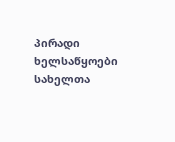პირადი ხელსაწყოები
სახელთა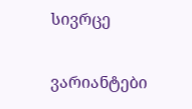სივრცე

ვარიანტები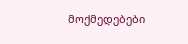მოქმედებები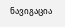ნავიგაცია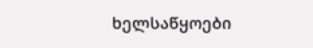ხელსაწყოები